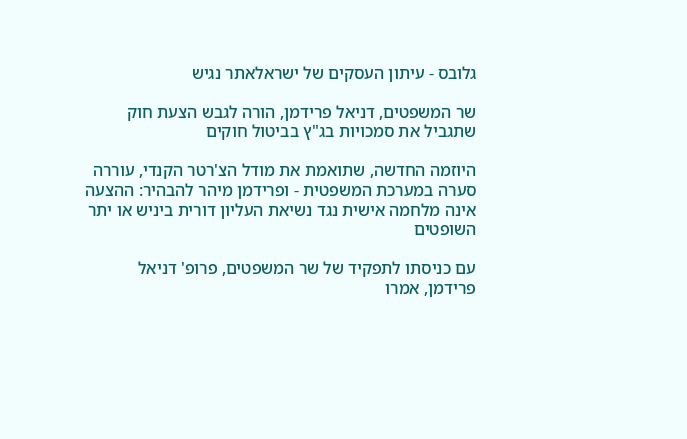גלובס - עיתון העסקים של ישראלאתר נגיש

שר המשפטים, דניאל פרידמן, הורה לגבש הצעת חוק שתגביל את סמכויות בג"ץ בביטול חוקים

היוזמה החדשה, שתואמת את מודל הצ'רטר הקנדי, עוררה סערה במערכת המשפטית - ופרידמן מיהר להבהיר: ההצעה אינה מלחמה אישית נגד נשיאת העליון דורית ביניש או יתר השופטים

עם כניסתו לתפקיד של שר המשפטים, פרופ' דניאל פרידמן, אמרו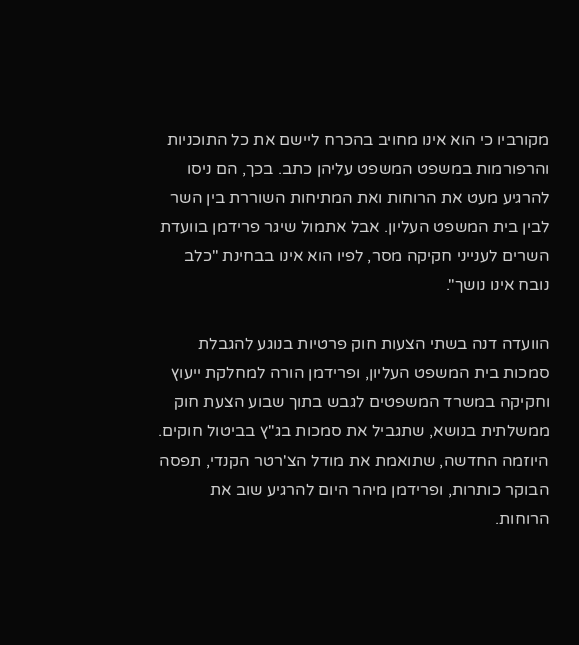מקורביו כי הוא אינו מחויב בהכרח ליישם את כל התוכניות והרפורמות במשפט המשפט עליהן כתב. בכך, הם ניסו להרגיע מעט את הרוחות ואת המתיחות השוררת בין השר לבין בית המשפט העליון. אבל אתמול שיגר פרידמן בוועדת השרים לענייני חקיקה מסר, לפיו הוא אינו בבחינת "כלב נובח אינו נושך".

הוועדה דנה בשתי הצעות חוק פרטיות בנוגע להגבלת סמכות בית המשפט העליון, ופרידמן הורה למחלקת ייעוץ וחקיקה במשרד המשפטים לגבש בתוך שבוע הצעת חוק ממשלתית בנושא, שתגביל את סמכות בג"ץ בביטול חוקים. היוזמה החדשה, שתואמת את מודל הצ'רטר הקנדי, תפסה הבוקר כותרות, ופרידמן מיהר היום להרגיע שוב את הרוחות.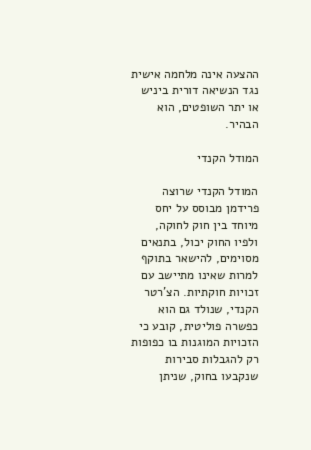ההצעה אינה מלחמה אישית נגד הנשיאה דורית ביניש או יתר השופטים, הוא הבהיר.

המודל הקנדי

המודל הקנדי שרוצה פרידמן מבוסס על יחס מיוחד בין חוק לחוקה, ולפיו החוק יכול, בתנאים מסוימים, להישאר בתוקף למרות שאינו מתיישב עם זכויות חוקתיות. הצ'רטר הקנדי, שנולד גם הוא כפשרה פוליטית, קובע כי הזכויות המוגנות בו כפופות רק להגבלות סבירות שנקבעו בחוק, שניתן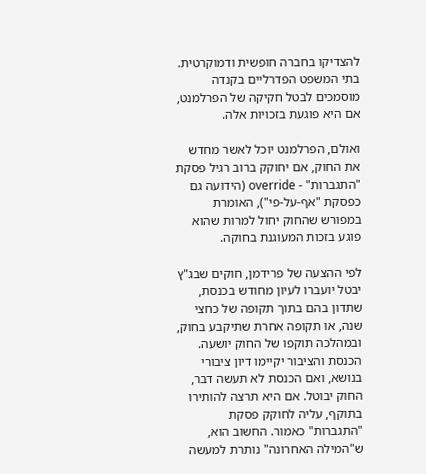להצדיקו בחברה חופשית ודמוקרטית. בתי המשפט הפדרליים בקנדה מוסמכים לבטל חקיקה של הפרלמנט, אם היא פוגעת בזכויות אלה.

ואולם, הפרלמנט יוכל לאשר מחדש את החוק, אם יחוקק ברוב רגיל פסקת "התגברות" - override (הידועה גם כפסקת "אף-על-פי"), האומרת במפורש שהחוק יחול למרות שהוא פוגע בזכות המעוגנת בחוקה.

לפי ההצעה של פרידמן, חוקים שבג"ץ יבטל יועברו לעיון מחודש בכנסת, שתדון בהם בתוך תקופה של כחצי שנה, או תקופה אחרת שתיקבע בחוק, ובמהלכה תוקפו של החוק יושעה. הכנסת והציבור יקיימו דיון ציבורי בנושא, ואם הכנסת לא תעשה דבר, החוק יבוטל. אם היא תרצה להותירו בתוקף, עליה לחוקק פסקת "התגברות" כאמור. החשוב הוא, ש"המילה האחרונה" נותרת למעשה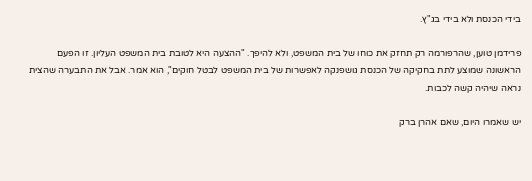בידי הכנסת ולא בידי בג"ץ.

פרידמן טוען, שהרפורמה רק תחזק את כוחו של בית המשפט, ולא להיפך. "ההצעה היא לטובת בית המשפט העליון. זו הפעם הראשונה שמוצע לתת בחקיקה של הכנסת גושפנקה לאפשרות של בית המשפט לבטל חוקים", הוא אמר. אבל את התבערה שהצית נראה שיהיה קשה לכבות.

יש שאמרו היום, שאם אהרן ברק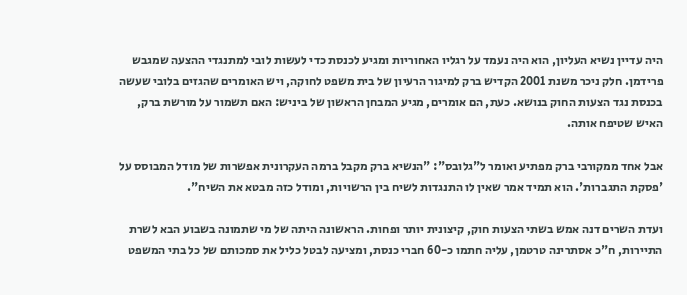היה עדיין נשיא העליון, הוא היה נעמד על רגליו האחוריות ומגיע לכנסת כדי לעשות לובי למתנגדי ההצעה שמגבש פרידמן. חלק ניכר משנת 2001 הקדיש ברק למיגור הרעיון של בית משפט לחוקה, ויש האומרים שהגזים בלובי שעשה בכנסת נגד הצעות החוק בנושא. כעת, הם אומרים, מגיע המבחן הראשון של ביניש: האם תשמור על מורשת ברק, האיש שטיפח אותה.

אבל אחד ממקורבי ברק מפתיע ואומר ל"גלובס": "הנשיא ברק מקבל ברמה העקרונית אפשרות של מודל המבוסס על 'פסקת התגברות'. הוא תמיד אמר שאין לו התנגדות לשיח בין הרשויות, ומודל כזה מבטא את השיח".

ועדת השרים דנה אמש בשתי הצעות חוק, קיצונית יותר ופחות. הראשונה היתה של מי שתמונה בשבוע הבא לשרת התיירות, ח"כ אסתרינה טרטמן, עליה חתמו כ-60 חברי כנסת, ומציעה לבטל כליל את סמכותם של כל בתי המשפט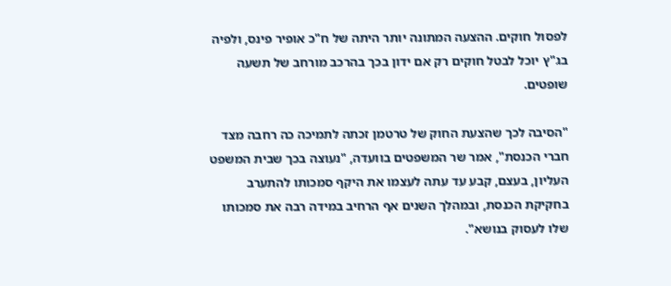לפסול חוקים. ההצעה המתונה יותר היתה של ח"כ אופיר פינס, ולפיה בג"ץ יוכל לבטל חוקים רק אם ידון בכך בהרכב מורחב של תשעה שופטים.

"הסיבה לכך שהצעת החוק של טרטמן זכתה לתמיכה כה רחבה מצד חברי הכנסת", אמר שר המשפטים בוועדה, "נעוצה בכך שבית המשפט העליון, בעצם, קבע עד עתה לעצמו את היקף סמכותו להתערב בחקיקת הכנסת, ובמהלך השנים אף הרחיב במידה רבה את סמכותו שלו לעסוק בנושא".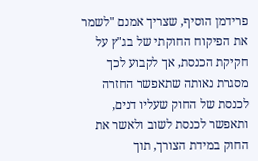פרידמן הוסיף, שצריך אמנם "לשמר את הפיקוח החוקתי של בג"ץ על חקיקת הכנסת, אך לקבוע לכך מסגרת נאותה שתאפשר החזרה לכנסת של החוק שעליו דנים, ותאפשר לכנסת לשוב ולאשר את החוק במידת הצורך, תוך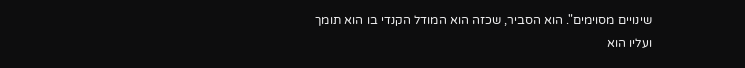שינויים מסוימים". הוא הסביר, שכזה הוא המודל הקנדי בו הוא תומך ועליו הוא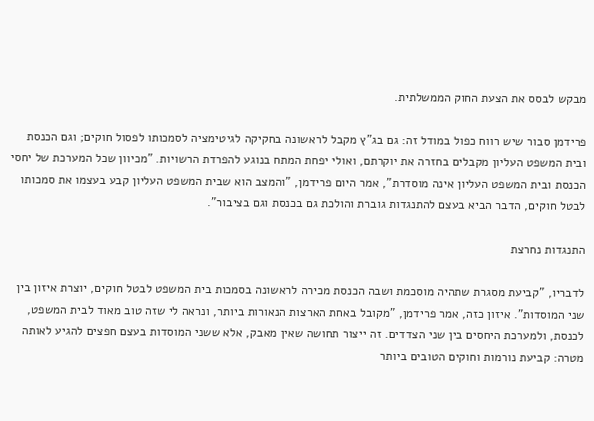מבקש לבסס את הצעת החוק הממשלתית.

פרידמן סבור שיש רווח כפול במודל זה: גם בג"ץ מקבל לראשונה בחקיקה לגיטימציה לסמכותו לפסול חוקים; וגם הכנסת ובית המשפט העליון מקבלים בחזרה את יוקרתם, ואולי יפחת המתח בנוגע להפרדת הרשויות. "מכיוון שכל המערכת של יחסי הכנסת ובית המשפט העליון אינה מוסדרת", אמר היום פרידמן, "והמצב הוא שבית המשפט העליון קבע בעצמו את סמכותו לבטל חוקים, הדבר הביא בעצם להתנגדות גוברת והולכת גם בכנסת וגם בציבור".

התנגדות נחרצת

לדבריו, "קביעת מסגרת שתהיה מוסכמת ושבה הכנסת מכירה לראשונה בסמכות בית המשפט לבטל חוקים, יוצרת איזון בין שני המוסדות". איזון כזה, אמר פרידמן, "מקובל באחת הארצות הנאורות ביותר, ונראה לי שזה טוב מאוד לבית המשפט, לכנסת, ולמערכת היחסים בין שני הצדדים. זה ייצור תחושה שאין מאבק, אלא ששני המוסדות בעצם חפצים להגיע לאותה מטרה: קביעת נורמות וחוקים הטובים ביותר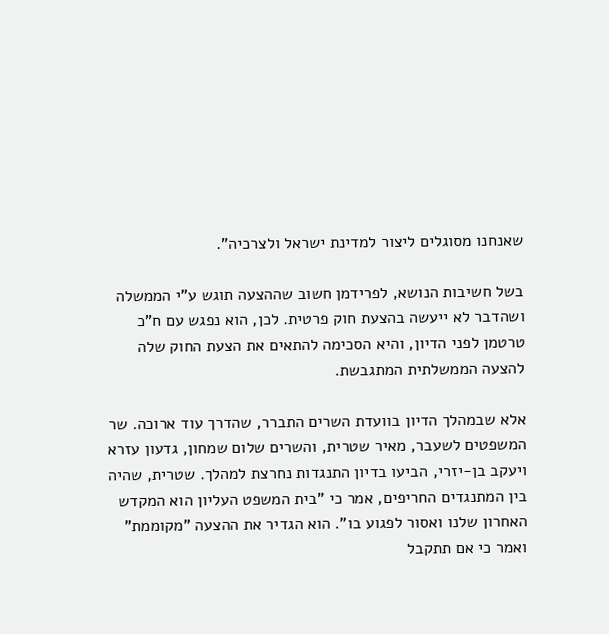שאנחנו מסוגלים ליצור למדינת ישראל ולצרכיה".

בשל חשיבות הנושא, לפרידמן חשוב שההצעה תוגש ע"י הממשלה ושהדבר לא ייעשה בהצעת חוק פרטית. לכן, הוא נפגש עם ח"כ טרטמן לפני הדיון, והיא הסכימה להתאים את הצעת החוק שלה להצעה הממשלתית המתגבשת.

אלא שבמהלך הדיון בוועדת השרים התברר, שהדרך עוד ארוכה. שר המשפטים לשעבר, מאיר שטרית, והשרים שלום שמחון, גדעון עזרא ויעקב בן-יזרי, הביעו בדיון התנגדות נחרצת למהלך. שטרית, שהיה בין המתנגדים החריפים, אמר כי "בית המשפט העליון הוא המקדש האחרון שלנו ואסור לפגוע בו". הוא הגדיר את ההצעה "מקוממת" ואמר כי אם תתקבל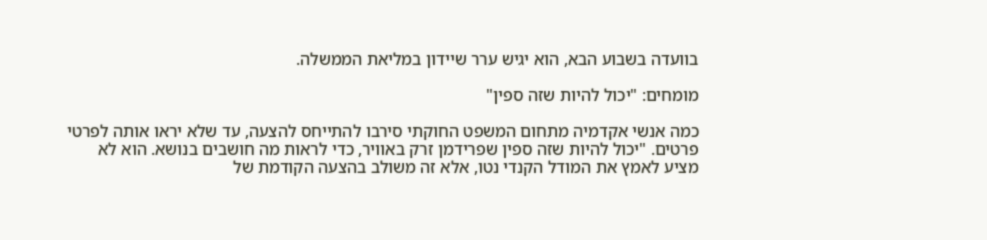בוועדה בשבוע הבא, הוא יגיש ערר שיידון במליאת הממשלה.

מומחים: "יכול להיות שזה ספין"

כמה אנשי אקדמיה מתחום המשפט החוקתי סירבו להתייחס להצעה, עד שלא יראו אותה לפרטי פרטים. "יכול להיות שזה ספין שפרידמן זרק באוויר, כדי לראות מה חושבים בנושא. הוא לא מציע לאמץ את המודל הקנדי נטו, אלא זה משולב בהצעה הקודמת של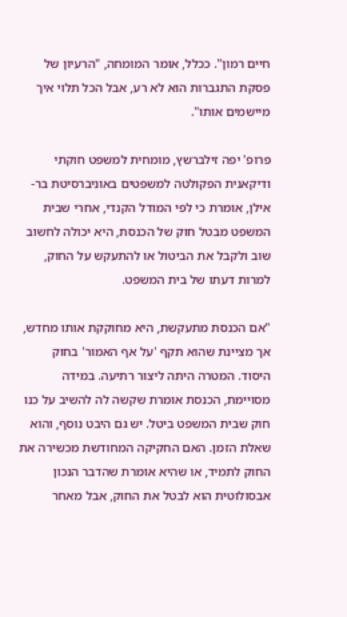חיים רמון". ככלל, אומר המומחה, "הרעיון של פסקת התגברות הוא לא רע, אבל הכל תלוי איך מיישמים אותו".

פרופ' יפה זילברשץ, מומחית למשפט חוקתי ודיקאנית הפקולטה למשפטים באוניברסיטת בר-אילן, אומרת כי לפי המודל הקנדי, אחרי שבית המשפט מבטל חוק של הכנסת, היא יכולה לחשוב שוב ולקבל את הביטול או להתעקש על החוק, למרות דעתו של בית המשפט.

"אם הכנסת מתעקשת, היא מחוקקת אותו מחדש, אך מציינת שהוא תקף 'על אף האמור' בחוק היסוד. המטרה היתה ליצור רתיעה. במידה מסויימת, הכנסת אומרת שקשה לה להשיב על כנו חוק שבית המשפט ביטל. יש גם היבט נוסף, והוא שאלת הזמן. האם החקיקה המחודשת מכשירה את החוק לתמיד, או שהיא אומרת שהדבר הנכון אבסולוטית הוא לבטל את החוק, אבל מאחר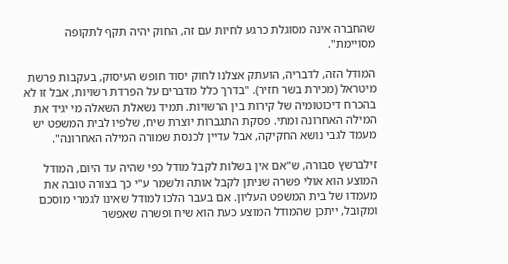שהחברה אינה מסוגלת כרגע לחיות עם זה, החוק יהיה תקף לתקופה מסויימת".

המודל הזה, לדבריה, הועתק אצלנו לחוק יסוד חופש העיסוק, בעקבות פרשת מיטראל (מכירת בשר חזיר). "בדרך כלל מדברים על הפרדת רשויות, אבל זו לא בהכרח דיכוטומיה של קירות בין הרשויות. תמיד נשאלת השאלה מי יגיד את המילה האחרונה ומתי. פסקת התגברות יוצרת שיח, שלפיו לבית המשפט יש מעמד לגבי נושא החקיקה, אבל עדיין לכנסת שמורה המילה האחרונה".

זילברשץ סבורה, ש"אם אין בשלות לקבל מודל כפי שהיה עד היום, המודל המוצע הוא אולי פשרה שניתן לקבל אותה ולשמר ע"י כך בצורה טובה את מעמדו של בית המשפט העליון. אם בעבר הלכו למודל שאינו לגמרי מוסכם ומקובל, ייתכן שהמודל המוצע כעת הוא שיח ופשרה שאפשר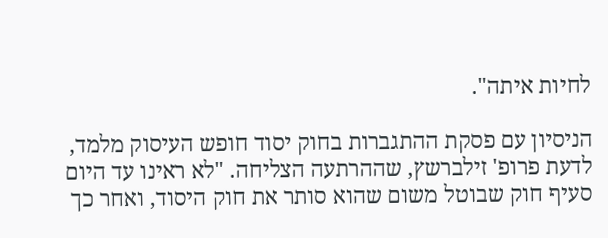לחיות איתה".

הניסיון עם פסקת ההתגברות בחוק יסוד חופש העיסוק מלמד, לדעת פרופ' זילברשץ, שההרתעה הצליחה. "לא ראינו עד היום סעיף חוק שבוטל משום שהוא סותר את חוק היסוד, ואחר כך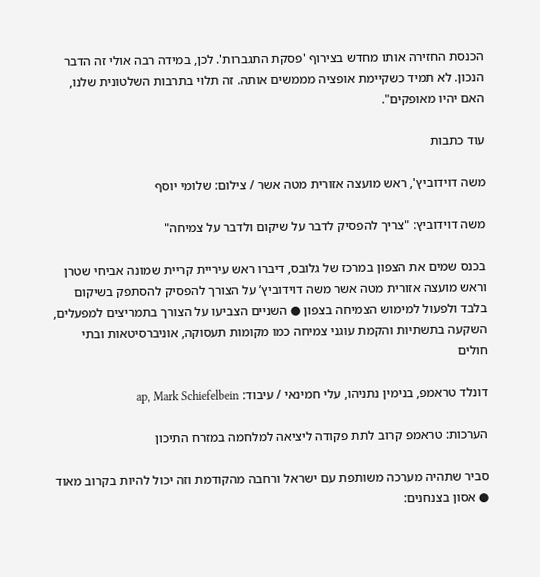הכנסת החזירה אותו מחדש בצירוף 'פסקת התגברות'. לכן, במידה רבה אולי זה הדבר הנכון. לא תמיד כשקיימת אופציה מממשים אותה. זה תלוי בתרבות השלטונית שלנו, האם יהיו מאופקים".

עוד כתבות

משה דוידוביץ', ראש מועצה אזורית מטה אשר / צילום: שלומי יוסף

משה דוידוביץ: "צריך להפסיק לדבר על שיקום ולדבר על צמיחה"

בכנס שמים את הצפון במרכז של גלובס, דיברו ראש עיריית קריית שמונה אביחי שטרן וראש מועצה אזורית מטה אשר משה דוידוביץ’ על הצורך להפסיק להסתפק בשיקום בלבד ולפעול למימוש הצמיחה בצפון ● השניים הצביעו על הצורך בתמריצים למפעלים, השקעה בתשתיות והקמת עוגני צמיחה כמו מקומות תעסוקה, אוניברסיטאות ובתי חולים

דונלד טראמפ, בנימין נתניהו, עלי חמינאי / עיבוד: ap, Mark Schiefelbein

הערכות: טראמפ קרוב לתת פקודה ליציאה למלחמה במזרח התיכון

סביר שתהיה מערכה משותפת עם ישראל ורחבה מהקודמת וזה יכול להיות בקרוב מאוד ● אסון בצנחנים: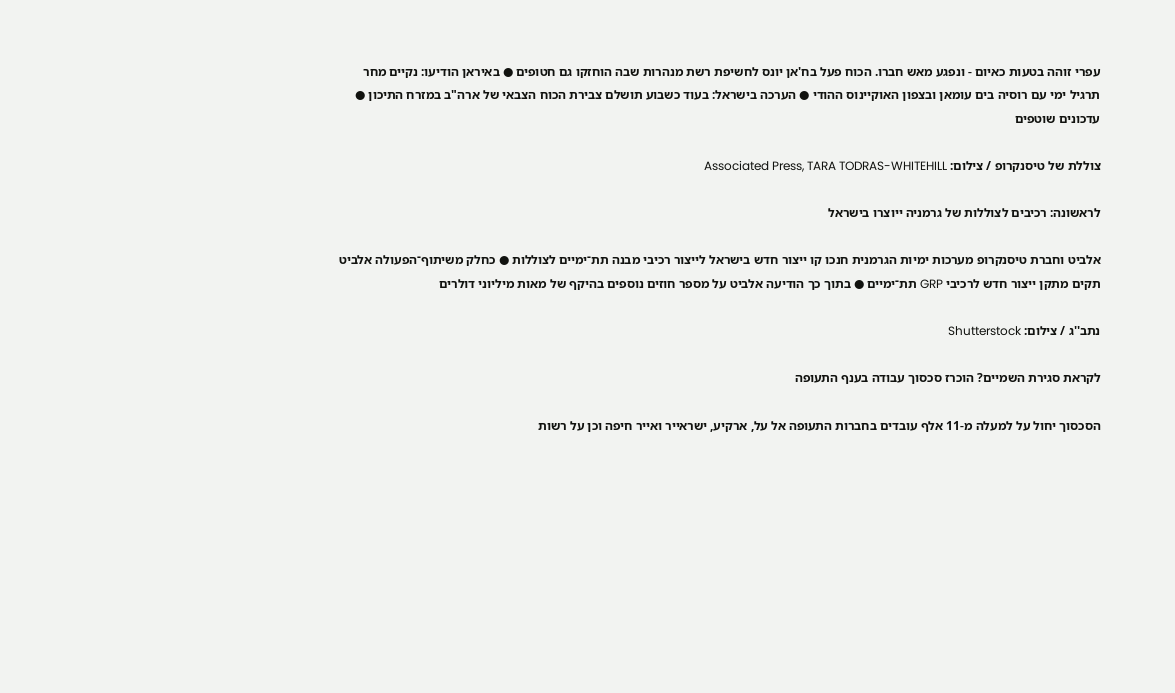עפרי זוהה בטעות כאיום - ונפגע מאש חברו. הכוח פעל בח'אן יונס לחשיפת רשת מנהרות שבה הוחזקו גם חטופים ● באיראן הודיעו: נקיים מחר תרגיל ימי עם רוסיה בים עומאן ובצפון האוקיינוס ההודי ● הערכה בישראל: בעוד כשבוע תושלם צבירת הכוח הצבאי של ארה"ב במזרח התיכון ● עדכונים שוטפים

צוללת של טיסנקרופ / צילום: Associated Press, TARA TODRAS-WHITEHILL

לראשונה: רכיבים לצוללות של גרמניה ייוצרו בישראל

אלביט וחברת טיסנקרופ מערכות ימיות הגרמנית חנכו קו ייצור חדש בישראל לייצור רכיבי מבנה תת־ימיים לצוללות ● כחלק משיתוף־הפעולה אלביט תקים מתקן ייצור חדש לרכיבי GRP תת־ימיים ● בתוך כך הודיעה אלביט על מספר חוזים נוספים בהיקף של מאות מיליוני דולרים

נתב''ג / צילום: Shutterstock

לקראת סגירת השמיים? הוכרז סכסוך עבודה בענף התעופה

הסכסוך יחול על למעלה מ-11 אלף עובדים בחברות התעופה אל על, ארקיע, ישראייר ואייר חיפה וכן על רשות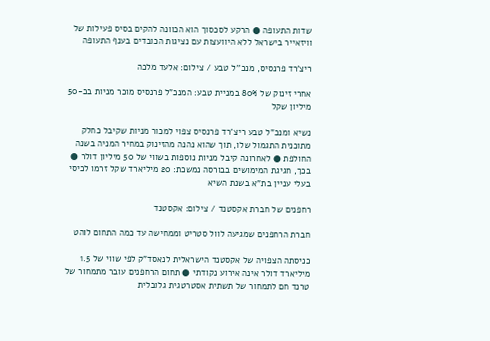שדות התעופה ● הרקע לסכסוך הוא הכוונה להקים בסיס פעילות של וויזאייר בישראל ללא היוועצות עם נציגות הכובדים בענף התעופה

ריצ'רד פרנסיס, מנכ''ל טבע / צילום: אלעד מלכה

אחרי זינוק של 80% במניית טבע: המנכ"ל פרנסיס מוכר מניות בכ-50 מיליון שקל

נשיא ומנכ"ל טבע ריצ'רד פרנסיס צפוי למכור מניות שקיבל כחלק מתוכנית התגמול שלו, תוך שהוא נהנה מהזינוק במחיר המניה בשנה החולפת ● לאחרונה קיבל מניות נוספות בשווי של 50 מיליון דולר ● בכך, חגיגת המימושים בבורסה נמשכת: 20 מיליארד שקל זרמו לכיסי בעלי עניין בת"א בשנת השיא

רחפנים של חברת אקסטנד / צילום: אקסטנד

חברת הרחפנים שמגיעה לוול סטריט וממחישה עד כמה התחום לוהט

כניסתה הצפויה של אקסטנד הישראלית לנאסד"ק לפי שווי של 1.5 מיליארד דולר אינה אירוע נקודתי ● תחום הרחפנים עובר מתמחור של טרנד חם לתמחור של תשתית אסטרטגית גלובלית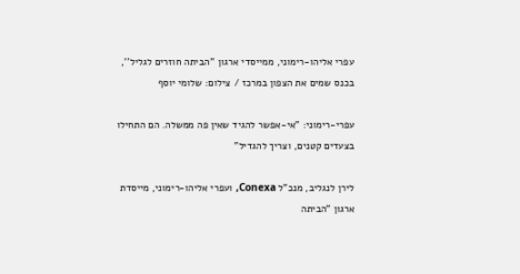עפרי אליהו-רימוני, ממייסדי ארגון ''הביתה חוזרים לגליל'', בכנס שמים את הצפון במרכז / צילום: שלומי יוסף

עפרי-רימוני: "אי-אפשר להגיד שאין פה ממשלה. הם התחילו בצעדים קטנים, וצריך להגדיל"

לירן לנגליב, מנכ"ל Conexa, ועפרי אליהו-רימוני, מייסדת ארגון "הביתה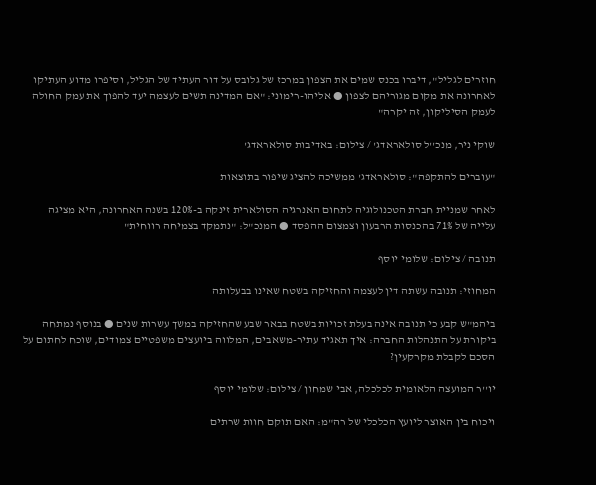חוזרים לגליל", דיברו בכנס שמים את הצפון במרכז של גלובס על דור העתיד של הגליל, וסיפרו מדוע העתיקו לאחרונה את מקום מגוריהם לצפון ● אליהו-רימוני: "אם המדינה תשים לעצמה יעד להפוך את עמק החולה לעמק הסיליקון, זה יקרה"

שוקי ניר, מנכ''ל סולאראדג' / צילום: באדיבות סולאראדג'

"עוברים להתקפה": סולאראדג' ממשיכה להציג שיפור בתוצאות

לאחר שמניית חברת הטכנולוגיה לתחום האנרגיה הסולארית זינקה ב-120% בשנה האחרונה, היא מציגה עלייה של 71% בהכנסות הרבעון וצמצום ההפסד ● המנכ"ל: "נתמקד בצמיחה רווחית"

תנובה / צילום: שלומי יוסף

המחוזי: תנובה עשתה דין לעצמה והחזיקה בשטח שאינו בבעלותה

ביהמ"ש קבע כי תנובה אינה בעלת זכויות בשטח בבאר שבע שהחזיקה במשך עשרות שנים ● בנוסף נמתחה ביקורת על התנהלות החברה: איך תאגיד עתיר-משאבים, המלווה ביועצים משפטיים צמודים, שוכח לחתום על הסכם לקבלת מקרקעין?

יו''ר המועצה הלאומית לכלכלה, אבי שמחון / צילום: שלומי יוסף

ויכוח בין האוצר ליועץ הכלכלי של רה"מ: האם תוקם חוות שרתים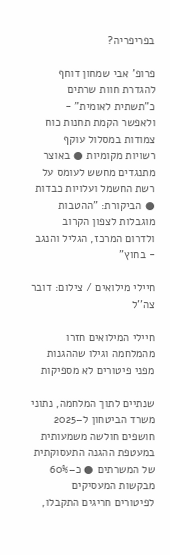בפריפריה?

פרופ' אבי שמחון דוחף להגדרת חוות שרתים כ"תשתית לאומית" - ולאפשר הקמת תחנות כוח צמודות במסלול עוקף רשויות מקומיות ● באוצר מתנגדים מחשש לעומס על רשת החשמל ועלויות כבדות ● הביקורת: "ההטבות מוגבלות לצפון הקרוב ולדרום המרכז, הגליל והנגב - בחוץ"

חיילי מילואים / צילום: דובר צה''ל

חיילי המילואים חזרו מהמלחמה וגילו שההגנות מפני פיטורים לא מספיקות

שנתיים לתוך המלחמה, נתוני משרד הביטחון ל–2025 חושפים חולשה משמעותית במעטפת ההגנה התעסוקתית של המשרתים ● כ–60% מבקשות המעסיקים לפיטורים חריגים התקבלו,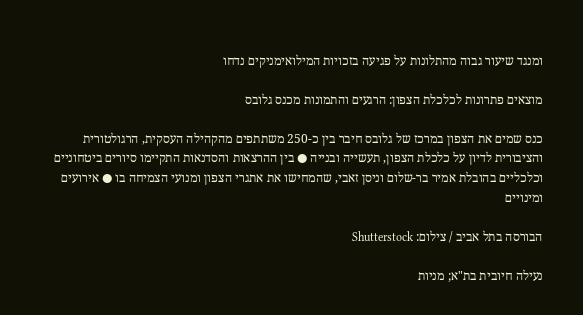ומנגד שיעור גבוה מהתלונות על פגיעה בזכויות המילואימניקים נדחו

מוצאים פתרונות לכלכלת הצפון: הרגעים והתמונות מכנס גלובס

כנס שמים את הצפון במרכז של גלובס חיבר בין כ-250 משתתפים מהקהילה העסקית, הרגולטורית והציבורית לדיון על כלכלת הצפון, תעשייה ובנייה ● בין ההרצאות והסדנאות התקיימו סיורים ביטחוניים וכלכליים בהובלת אמיר בר-שלום וניסן זאבי, שהמחישו את אתגרי הצפון ומנועי הצמיחה בו ● אירועים ומינויים

הבורסה בתל אביב / צילום: Shutterstock

נעילה חיובית בת"א; מניות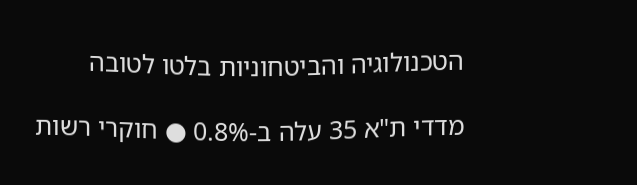הטכנולוגיה והביטחוניות בלטו לטובה

מדדי ת"א 35 עלה ב-0.8% ● חוקרי רשות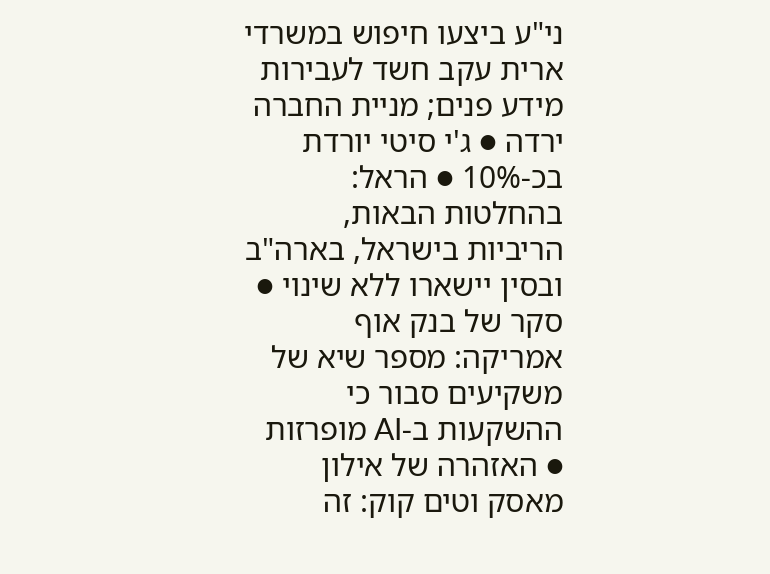ני"ע ביצעו חיפוש במשרדי ארית עקב חשד לעבירות מידע פנים; מניית החברה ירדה ● ג'י סיטי יורדת בכ-10% ● הראל: בהחלטות הבאות, הריביות בישראל, בארה"ב ובסין יישארו ללא שינוי ● סקר של בנק אוף אמריקה: מספר שיא של משקיעים סבור כי ההשקעות ב-AI מופרזות ● האזהרה של אילון מאסק וטים קוק: זה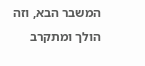המשבר הבא, וזה הולך ומתקרב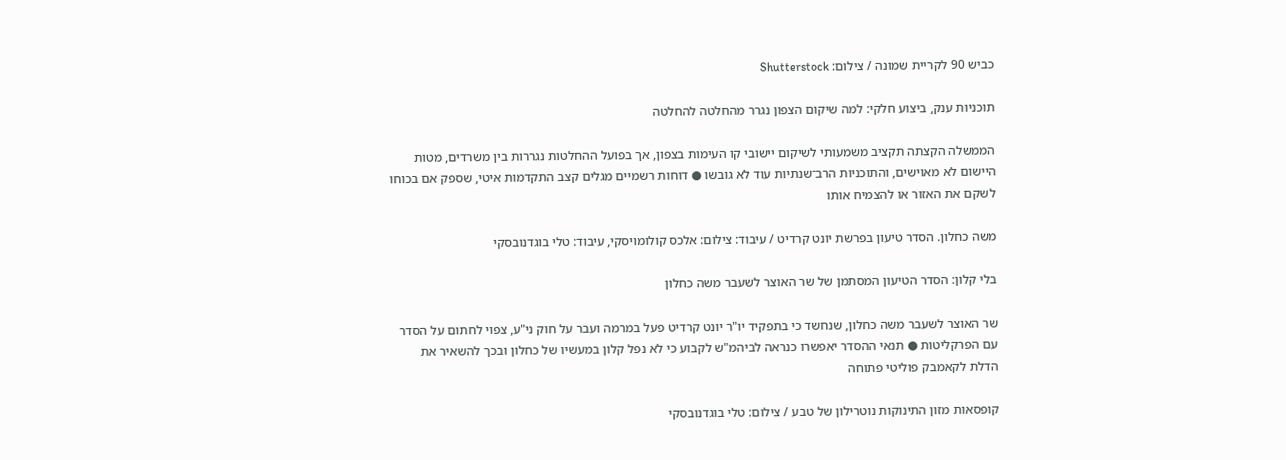כביש 90 לקריית שמונה / צילום: Shutterstock

תוכניות ענק, ביצוע חלקי: למה שיקום הצפון נגרר מהחלטה להחלטה

הממשלה הקצתה תקציב משמעותי לשיקום יישובי קו העימות בצפון, אך בפועל ההחלטות נגררות בין משרדים, מטות היישום לא מאוישים, והתוכניות הרב־שנתיות עוד לא גובשו ● דוחות רשמיים מגלים קצב התקדמות איטי, שספק אם בכוחו לשקם את האזור או להצמיח אותו

משה כחלון. הסדר טיעון בפרשת יונט קרדיט / עיבוד: צילום: אלכס קולומויסקי, עיבוד: טלי בוגדנובסקי

בלי קלון: הסדר הטיעון המסתמן של שר האוצר לשעבר משה כחלון

שר האוצר לשעבר משה כחלון, שנחשד כי בתפקיד יו"ר יונט קרדיט פעל במרמה ועבר על חוק ני"ע, צפוי לחתום על הסדר עם הפרקליטות ● תנאי ההסדר יאפשרו כנראה לביהמ"ש לקבוע כי לא נפל קלון במעשיו של כחלון ובכך להשאיר את הדלת לקאמבק פוליטי פתוחה

קופסאות מזון התינוקות נוטרילון של טבע / צילום: טלי בוגדנובסקי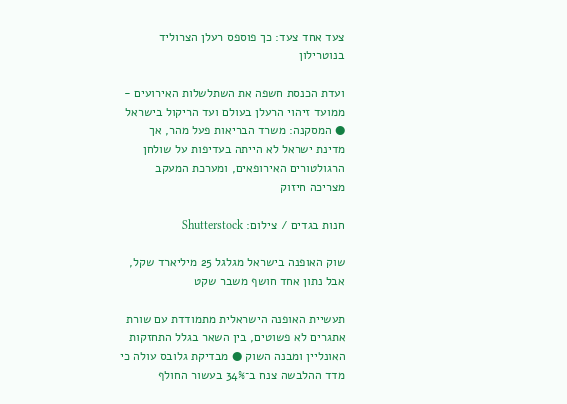צעד אחד צעד: כך פוספס רעלן הצרוליד בנוטרילון

ועדת הכנסת חשפה את השתלשלות האירועים - ממועד זיהוי הרעלן בעולם ועד הריקול בישראל ● המסקנה: משרד הבריאות פעל מהר, אך מדינת ישראל לא הייתה בעדיפות על שולחן הרגולטורים האירופאים, ומערכת המעקב מצריכה חיזוק

חנות בגדים / צילום: Shutterstock

שוק האופנה בישראל מגלגל 25 מיליארד שקל, אבל נתון אחד חושף משבר שקט

תעשיית האופנה הישראלית מתמודדת עם שורת אתגרים לא פשוטים, בין השאר בגלל התחזקות האונליין ומבנה השוק ● מבדיקת גלובס עולה כי מדד ההלבשה צנח ב־34% בעשור החולף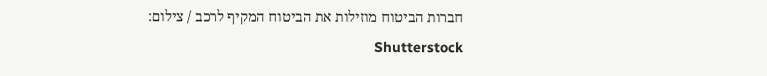חברות הביטוח מוזילות את הביטוח המקיף לרכב / צילום: Shutterstock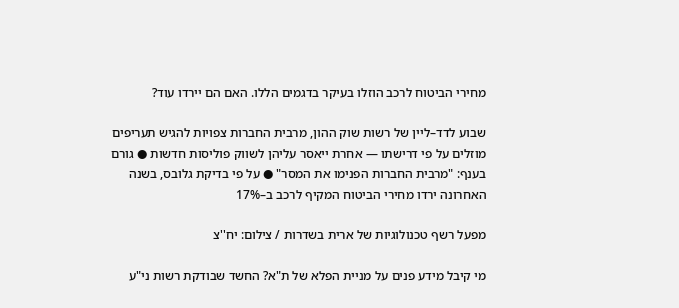מחירי הביטוח לרכב הוזלו בעיקר בדגמים הללו. האם הם יירדו עוד?

שבוע לדד–ליין של רשות שוק ההון, מרבית החברות צפויות להגיש תעריפים מוזלים על פי דרישתו — אחרת ייאסר עליהן לשווק פוליסות חדשות ● גורם בענף: "מרבית החברות הפנימו את המסר" ● על פי בדיקת גלובס, בשנה האחרונה ירדו מחירי הביטוח המקיף לרכב ב–17%

מפעל רשף טכנולוגיות של ארית בשדרות / צילום: יח''צ

מי קיבל מידע פנים על מניית הפלא של ת"א? החשד שבודקת רשות ני"ע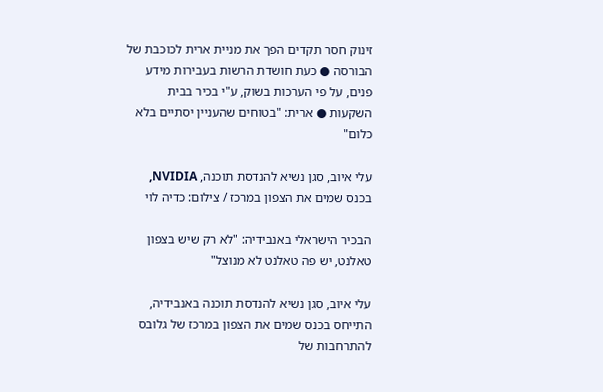זינוק חסר תקדים הפך את מניית ארית לכוכבת של הבורסה ● כעת חושדת הרשות בעבירות מידע פנים, על פי הערכות בשוק, ע"י בכיר בבית השקעות ● ארית: "בטוחים שהעניין יסתיים בלא כלום"

עלי איוב, סגן נשיא להנדסת תוכנה, NVIDIA, בכנס שמים את הצפון במרכז / צילום: כדיה לוי

הבכיר הישראלי באנבידיה: "לא רק שיש בצפון טאלנט, יש פה טאלנט לא מנוצל"

עלי איוב, סגן נשיא להנדסת תוכנה באנבידיה, התייחס בכנס שמים את הצפון במרכז של גלובס להתרחבות של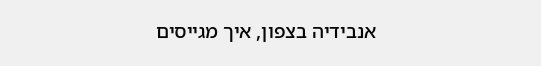אנבידיה בצפון, איך מגייסים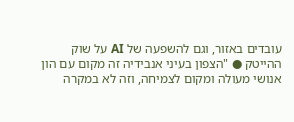עובדים באזור, וגם להשפעה של AI על שוק ההייטק ● "הצפון בעיני אנבידיה זה מקום עם הון אנושי מעולה ומקום לצמיחה, וזה לא במקרה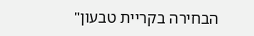הבחירה בקריית טבעון"